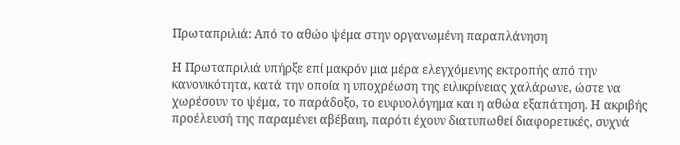Πρωταπριλιά: Από το αθώο ψέμα στην οργανωμένη παραπλάνηση

Η Πρωταπριλιά υπήρξε επί μακρόν μια μέρα ελεγχόμενης εκτροπής από την κανονικότητα, κατά την οποία η υποχρέωση της ειλικρίνειας χαλάρωνε, ώστε να χωρέσουν το ψέμα, το παράδοξο, το ευφυολόγημα και η αθώα εξαπάτηση. Η ακριβής προέλευσή της παραμένει αβέβαιη, παρότι έχουν διατυπωθεί διαφορετικές, συχνά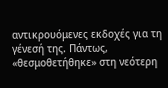αντικρουόμενες εκδοχές για τη γένεσή της. Πάντως, «θεσμοθετήθηκε» στη νεότερη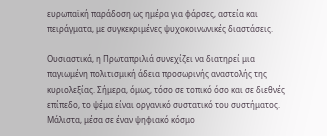ευρωπαϊκή παράδοση ως ημέρα για φάρσες, αστεία και πειράγματα, με συγκεκριμένες ψυχοκοινωνικές διαστάσεις.

Ουσιαστικά, η Πρωταπριλιά συνεχίζει να διατηρεί μια παγιωμένη πολιτισμική άδεια προσωρινής αναστολής της κυριολεξίας. Σήμερα, όμως, τόσο σε τοπικό όσο και σε διεθνές επίπεδο, το ψέμα είναι οργανικό συστατικό του συστήματος. Μάλιστα, μέσα σε έναν ψηφιακό κόσμο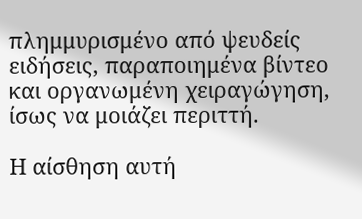πλημμυρισμένο από ψευδείς ειδήσεις, παραποιημένα βίντεο και οργανωμένη χειραγώγηση, ίσως να μοιάζει περιττή.

Η αίσθηση αυτή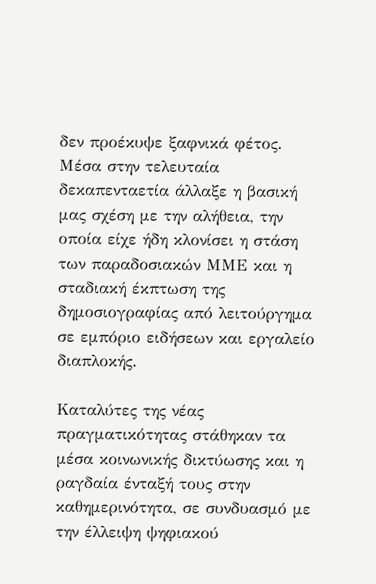δεν προέκυψε ξαφνικά φέτος. Μέσα στην τελευταία δεκαπενταετία άλλαξε η βασική μας σχέση με την αλήθεια, την οποία είχε ήδη κλονίσει η στάση των παραδοσιακών ΜΜΕ και η σταδιακή έκπτωση της δημοσιογραφίας από λειτούργημα σε εμπόριο ειδήσεων και εργαλείο διαπλοκής.

Καταλύτες της νέας πραγματικότητας στάθηκαν τα μέσα κοινωνικής δικτύωσης και η ραγδαία ένταξή τους στην καθημερινότητα, σε συνδυασμό με την έλλειψη ψηφιακού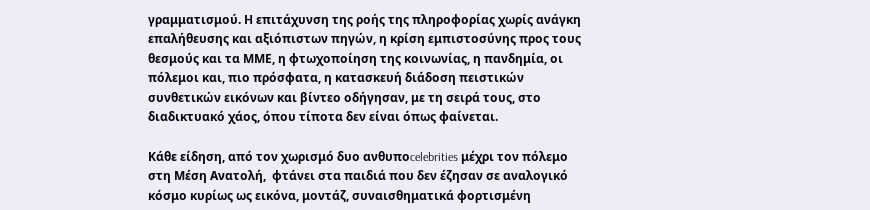γραμματισμού. Η επιτάχυνση της ροής της πληροφορίας χωρίς ανάγκη επαλήθευσης και αξιόπιστων πηγών, η κρίση εμπιστοσύνης προς τους θεσμούς και τα ΜΜΕ, η φτωχοποίηση της κοινωνίας, η πανδημία, οι πόλεμοι και, πιο πρόσφατα, η κατασκευή διάδοση πειστικών συνθετικών εικόνων και βίντεο οδήγησαν, με τη σειρά τους, στο διαδικτυακό χάος, όπου τίποτα δεν είναι όπως φαίνεται.

Κάθε είδηση, από τον χωρισμό δυο ανθυποcelebrities μέχρι τον πόλεμο στη Μέση Ανατολή,  φτάνει στα παιδιά που δεν έζησαν σε αναλογικό κόσμο κυρίως ως εικόνα, μοντάζ, συναισθηματικά φορτισμένη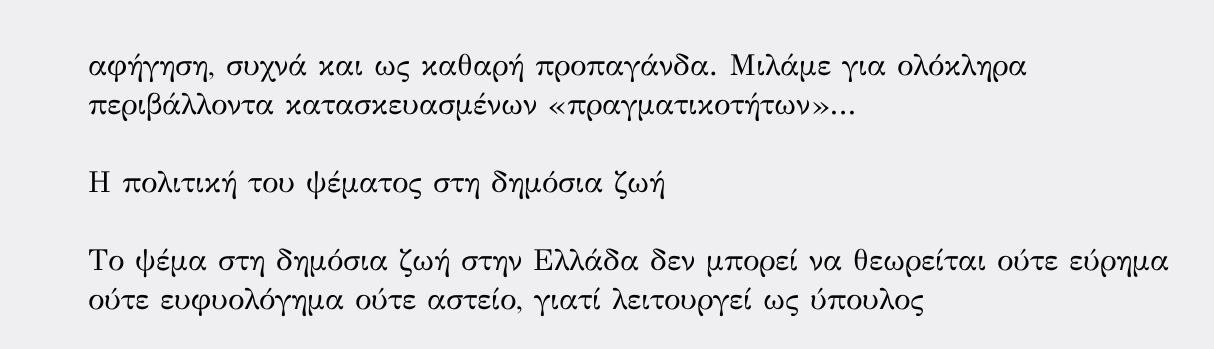αφήγηση, συχνά και ως καθαρή προπαγάνδα. Μιλάμε για ολόκληρα περιβάλλοντα κατασκευασμένων «πραγματικοτήτων»…

Η πολιτική του ψέματος στη δημόσια ζωή

Το ψέμα στη δημόσια ζωή στην Ελλάδα δεν μπορεί να θεωρείται ούτε εύρημα ούτε ευφυολόγημα ούτε αστείο, γιατί λειτουργεί ως ύπουλος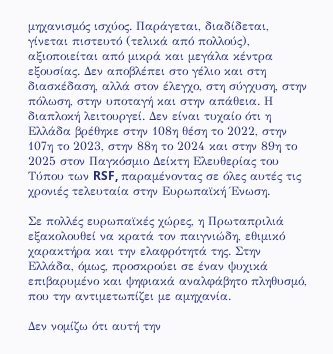μηχανισμός ισχύος. Παράγεται, διαδίδεται, γίνεται πιστευτό (τελικά από πολλούς), αξιοποιείται από μικρά και μεγάλα κέντρα εξουσίας. Δεν αποβλέπει στο γέλιο και στη διασκέδαση, αλλά στον έλεγχο, στη σύγχυση, στην πόλωση, στην υποταγή και στην απάθεια. Η διαπλοκή λειτουργεί. Δεν είναι τυχαίο ότι η Ελλάδα βρέθηκε στην 108η θέση το 2022, στην 107η το 2023, στην 88η το 2024 και στην 89η το 2025 στον Παγκόσμιο Δείκτη Ελευθερίας του Τύπου των RSF, παραμένοντας σε όλες αυτές τις χρονιές τελευταία στην Ευρωπαϊκή Ένωση.

Σε πολλές ευρωπαϊκές χώρες, η Πρωταπριλιά εξακολουθεί να κρατά τον παιγνιώδη, εθιμικό χαρακτήρα και την ελαφρότητά της. Στην Ελλάδα, όμως, προσκρούει σε έναν ψυχικά επιβαρυμένο και ψηφιακά αναλφάβητο πληθυσμό, που την αντιμετωπίζει με αμηχανία.

Δεν νομίζω ότι αυτή την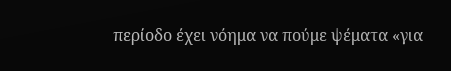περίοδο έχει νόημα να πούμε ψέματα «για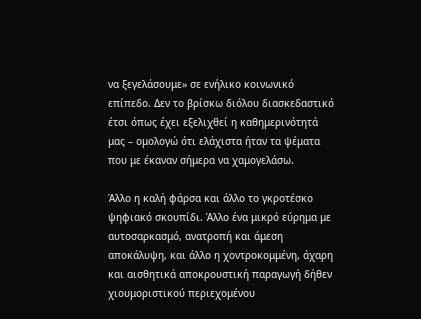να ξεγελάσουμε» σε ενήλικο κοινωνικό επίπεδο. Δεν το βρίσκω διόλου διασκεδαστικό έτσι όπως έχει εξελιχθεί η καθημερινότητά μας – ομολογώ ότι ελάχιστα ήταν τα ψέματα που με έκαναν σήμερα να χαμογελάσω.

Άλλο η καλή φάρσα και άλλο το γκροτέσκο ψηφιακό σκουπίδι. Άλλο ένα μικρό εύρημα με αυτοσαρκασμό, ανατροπή και άμεση αποκάλυψη, και άλλο η χοντροκομμένη, άχαρη και αισθητικά αποκρουστική παραγωγή δήθεν χιουμοριστικού περιεχομένου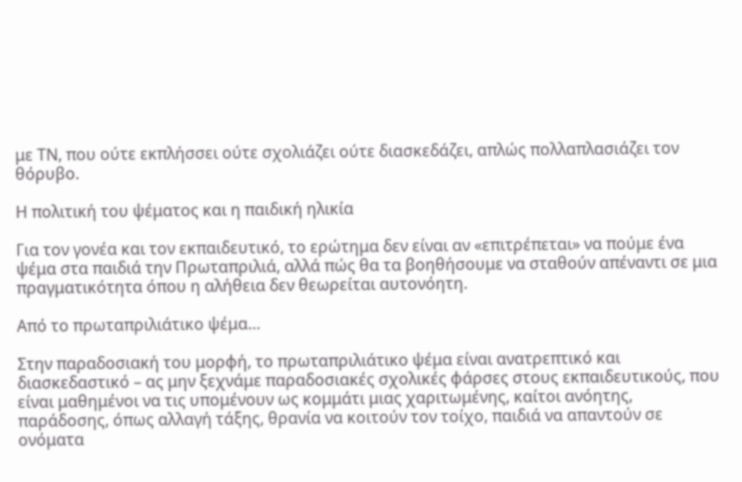με ΤΝ, που ούτε εκπλήσσει ούτε σχολιάζει ούτε διασκεδάζει, απλώς πολλαπλασιάζει τον θόρυβο.

Η πολιτική του ψέματος και η παιδική ηλικία

Για τον γονέα και τον εκπαιδευτικό, το ερώτημα δεν είναι αν «επιτρέπεται» να πούμε ένα ψέμα στα παιδιά την Πρωταπριλιά, αλλά πώς θα τα βοηθήσουμε να σταθούν απέναντι σε μια πραγματικότητα όπου η αλήθεια δεν θεωρείται αυτονόητη.

Από το πρωταπριλιάτικο ψέμα…

Στην παραδοσιακή του μορφή, το πρωταπριλιάτικο ψέμα είναι ανατρεπτικό και διασκεδαστικό – ας μην ξεχνάμε παραδοσιακές σχολικές φάρσες στους εκπαιδευτικούς, που είναι μαθημένοι να τις υπομένουν ως κομμάτι μιας χαριτωμένης, καίτοι ανόητης, παράδοσης, όπως αλλαγή τάξης, θρανία να κοιτούν τον τοίχο, παιδιά να απαντούν σε ονόματα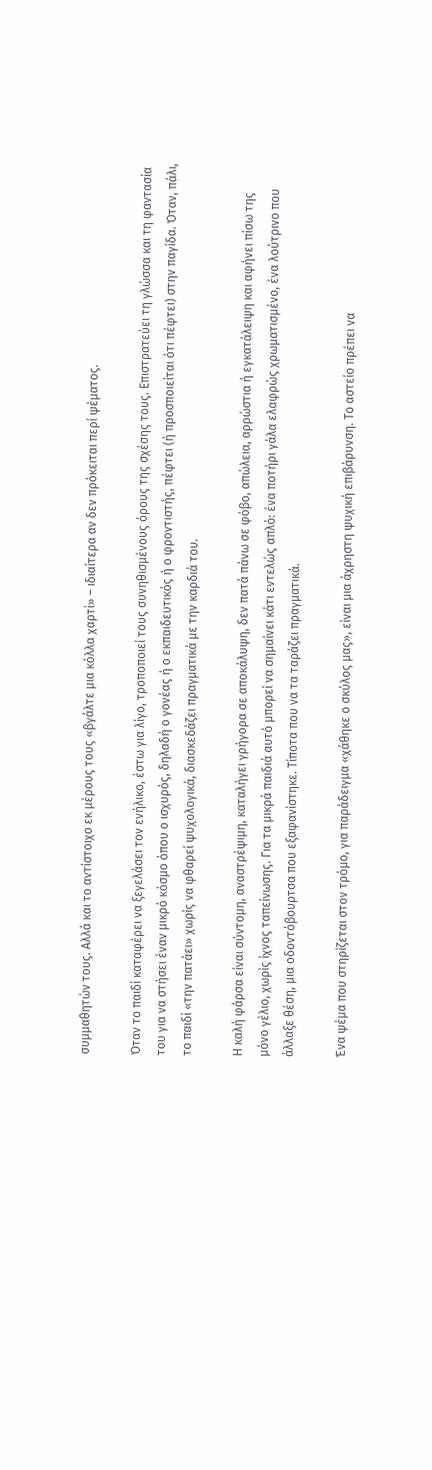συμμαθητών τους. Αλλά και το αντίστοιχο εκ μέρους τους «βγάλτε μια κόλλα χαρτί» – ιδιαίτερα αν δεν πρόκειται περί ψέματος.

Όταν το παιδί καταφέρει να ξεγελάσει τον ενήλικο, έστω για λίγο, τροποποιεί τους συνηθισμένους όρους της σχέσης τους. Επιστρατεύει τη γλώσσα και τη φαντασία του για να στήσει έναν μικρό κόσμο όπου ο ισχυρός, δηλαδή ο γονέας ή ο εκπαιδευτικός ή ο φροντιστής, πέφτει (ή προσποιείται ότι πέφτει) στην παγίδα. Όταν, πάλι, το παιδί «την πατάει» χωρίς να φθαρεί ψυχολογικά, διασκεδάζει πραγματικά με την καρδιά του.

Η καλή φάρσα είναι σύντομη, αναστρέψιμη, καταλήγει γρήγορα σε αποκάλυψη, δεν πατά πάνω σε φόβο, απώλεια, αρρώστια ή εγκατάλειψη και αφήνει πίσω της μόνο γέλιο, χωρίς ίχνος ταπείνωσης. Για τα μικρά παιδιά αυτό μπορεί να σημαίνει κάτι εντελώς απλό: ένα ποτήρι γάλα ελαφρώς χρωματισμένο, ένα λούτρινο που άλλαξε θέση, μια οδοντόβουρτσα που εξαφανίστηκε. Τίποτα που να τα ταράζει πραγματικά.

Ένα ψέμα που στηρίζεται στον τρόμο, για παράδειγμα «χάθηκε ο σκύλος μας», είναι μια άχρηστη ψυχική επιβάρυνση. Το αστείο πρέπει να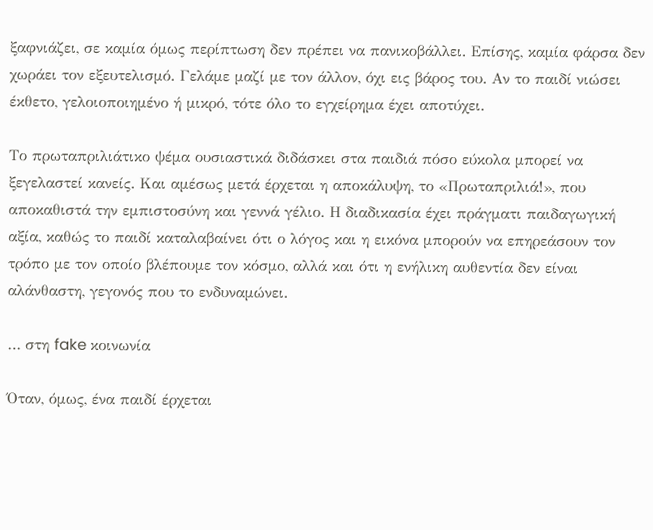ξαφνιάζει, σε καμία όμως περίπτωση δεν πρέπει να πανικοβάλλει. Επίσης, καμία φάρσα δεν χωράει τον εξευτελισμό. Γελάμε μαζί με τον άλλον, όχι εις βάρος του. Αν το παιδί νιώσει έκθετο, γελοιοποιημένο ή μικρό, τότε όλο το εγχείρημα έχει αποτύχει.

Το πρωταπριλιάτικο ψέμα ουσιαστικά διδάσκει στα παιδιά πόσο εύκολα μπορεί να ξεγελαστεί κανείς. Και αμέσως μετά έρχεται η αποκάλυψη, το «Πρωταπριλιά!», που αποκαθιστά την εμπιστοσύνη και γεννά γέλιο. Η διαδικασία έχει πράγματι παιδαγωγική αξία, καθώς το παιδί καταλαβαίνει ότι ο λόγος και η εικόνα μπορούν να επηρεάσουν τον τρόπο με τον οποίο βλέπουμε τον κόσμο, αλλά και ότι η ενήλικη αυθεντία δεν είναι αλάνθαστη, γεγονός που το ενδυναμώνει.

… στη fake κοινωνία

Όταν, όμως, ένα παιδί έρχεται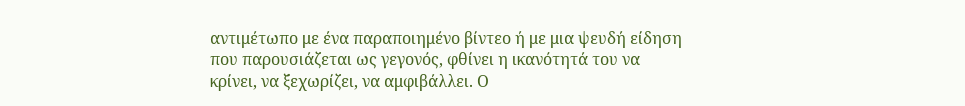αντιμέτωπο με ένα παραποιημένο βίντεο ή με μια ψευδή είδηση που παρουσιάζεται ως γεγονός, φθίνει η ικανότητά του να κρίνει, να ξεχωρίζει, να αμφιβάλλει. Ο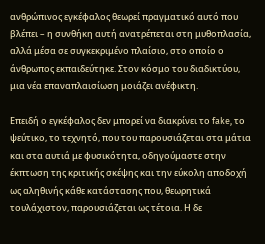ανθρώπινος εγκέφαλος θεωρεί πραγματικό αυτό που βλέπει – η συνθήκη αυτή ανατρέπεται στη μυθοπλασία, αλλά μέσα σε συγκεκριμένο πλαίσιο, στο οποίο ο άνθρωπος εκπαιδεύτηκε. Στον κόσμο του διαδικτύου, μια νέα επαναπλαισίωση μοιάζει ανέφικτη.

Επειδή ο εγκέφαλος δεν μπορεί να διακρίνει το fake, το ψεύτικο, το τεχνητό, που του παρουσιάζεται στα μάτια και στα αυτιά με φυσικότητα, οδηγούμαστε στην έκπτωση της κριτικής σκέψης και την εύκολη αποδοχή ως αληθινής κάθε κατάστασης που, θεωρητικά τουλάχιστον, παρουσιάζεται ως τέτοια. Η δε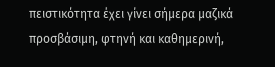πειστικότητα έχει γίνει σήμερα μαζικά προσβάσιμη, φτηνή και καθημερινή,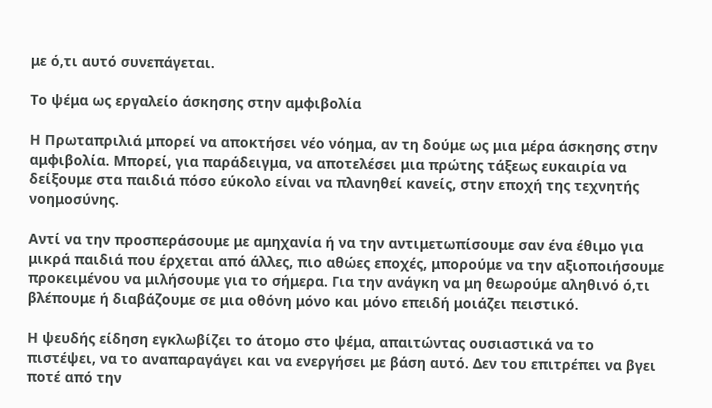με ό,τι αυτό συνεπάγεται.

Το ψέμα ως εργαλείο άσκησης στην αμφιβολία

Η Πρωταπριλιά μπορεί να αποκτήσει νέο νόημα, αν τη δούμε ως μια μέρα άσκησης στην αμφιβολία. Μπορεί, για παράδειγμα, να αποτελέσει μια πρώτης τάξεως ευκαιρία να δείξουμε στα παιδιά πόσο εύκολο είναι να πλανηθεί κανείς, στην εποχή της τεχνητής νοημοσύνης.

Αντί να την προσπεράσουμε με αμηχανία ή να την αντιμετωπίσουμε σαν ένα έθιμο για μικρά παιδιά που έρχεται από άλλες, πιο αθώες εποχές, μπορούμε να την αξιοποιήσουμε προκειμένου να μιλήσουμε για το σήμερα. Για την ανάγκη να μη θεωρούμε αληθινό ό,τι βλέπουμε ή διαβάζουμε σε μια οθόνη μόνο και μόνο επειδή μοιάζει πειστικό.

Η ψευδής είδηση εγκλωβίζει το άτομο στο ψέμα, απαιτώντας ουσιαστικά να το πιστέψει, να το αναπαραγάγει και να ενεργήσει με βάση αυτό. Δεν του επιτρέπει να βγει ποτέ από την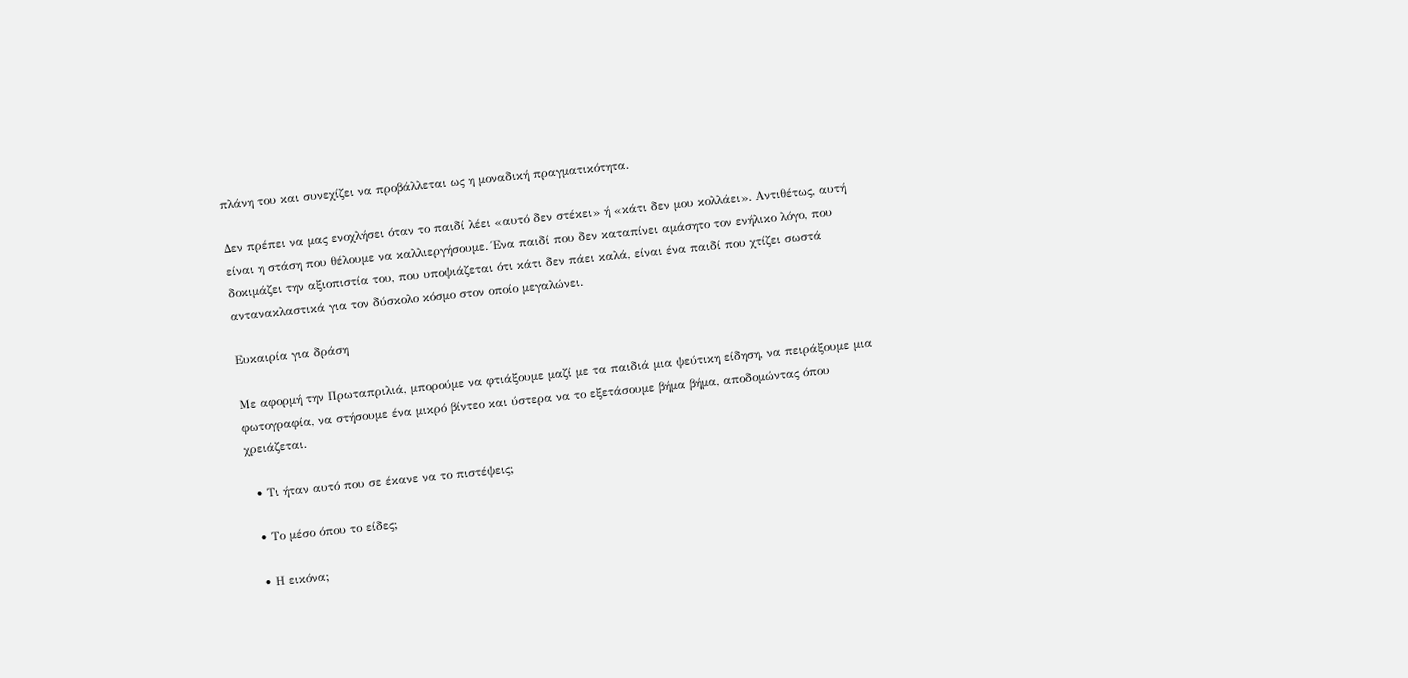πλάνη του και συνεχίζει να προβάλλεται ως η μοναδική πραγματικότητα.

Δεν πρέπει να μας ενοχλήσει όταν το παιδί λέει «αυτό δεν στέκει» ή «κάτι δεν μου κολλάει». Αντιθέτως, αυτή είναι η στάση που θέλουμε να καλλιεργήσουμε. Ένα παιδί που δεν καταπίνει αμάσητο τον ενήλικο λόγο, που δοκιμάζει την αξιοπιστία του, που υποψιάζεται ότι κάτι δεν πάει καλά, είναι ένα παιδί που χτίζει σωστά αντανακλαστικά για τον δύσκολο κόσμο στον οποίο μεγαλώνει.

Ευκαιρία για δράση

Με αφορμή την Πρωταπριλιά, μπορούμε να φτιάξουμε μαζί με τα παιδιά μια ψεύτικη είδηση, να πειράξουμε μια φωτογραφία, να στήσουμε ένα μικρό βίντεο και ύστερα να το εξετάσουμε βήμα βήμα, αποδομώντας όπου χρειάζεται.

  • Τι ήταν αυτό που σε έκανε να το πιστέψεις;

  • Το μέσο όπου το είδες;

  • Η εικόνα;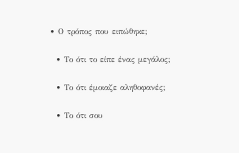• Ο τρόπος που ειπώθηκε;

  • Το ότι το είπε ένας μεγάλος;

  • Το ότι έμοιαζε αληθοφανές;

  • Το ότι σου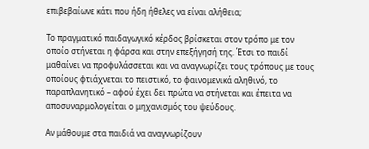επιβεβαίωνε κάτι που ήδη ήθελες να είναι αλήθεια;

Το πραγματικό παιδαγωγικό κέρδος βρίσκεται στον τρόπο με τον οποίο στήνεται η φάρσα και στην επεξήγησή της. Έτσι το παιδί μαθαίνει να προφυλάσσεται και να αναγνωρίζει τους τρόπους με τους οποίους φτιάχνεται το πειστικό, το φαινομενικά αληθινό, το παραπλανητικό – αφού έχει δει πρώτα να στήνεται και έπειτα να αποσυναρμολογείται ο μηχανισμός του ψεύδους.

Αν μάθουμε στα παιδιά να αναγνωρίζουν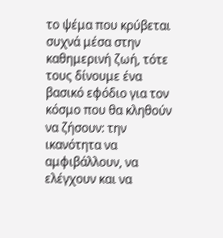το ψέμα που κρύβεται συχνά μέσα στην καθημερινή ζωή, τότε τους δίνουμε ένα βασικό εφόδιο για τον κόσμο που θα κληθούν να ζήσουν: την ικανότητα να αμφιβάλλουν, να ελέγχουν και να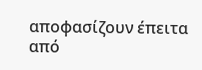αποφασίζουν έπειτα από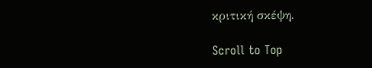κριτική σκέψη.

Scroll to Top